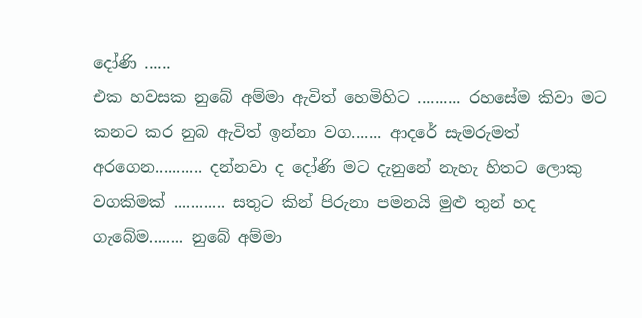දෝණි ......
එක හවසක නුබේ අම්මා ඇවිත් හෙමිහිට .......... රහසේම කිවා මට කනට කර නුබ ඇවිත් ඉන්නා වග....... ආදරේ සැමරුමත් අරගෙන........... දන්නවා ද දෝණි මට දැනුනේ නැහැ හිතට ලොකු වගකිමක් ............ සතුට කින් පිරුනා පමනයි මුළු තුන් හද ගැබේම........ නුබේ අම්මා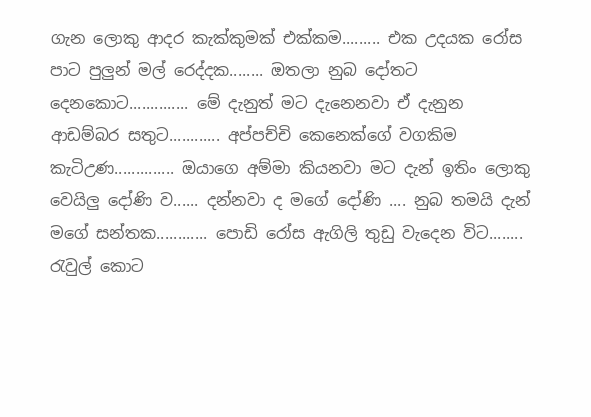ගැන ලොකු ආදර කැක්කුමක් එක්කම......... එක උදයක රෝස පාට පුලුන් මල් රෙද්දක........ ඔතලා නුබ දෝතට දෙනකොට.............. මේ දැනුත් මට දැනෙනවා ඒ දැනුන ආඩම්බර සතුට............ අප්පච්චි කෙනෙක්ගේ වගකිම කැටිඋණ.............. ඔයාගෙ අම්මා කියනවා මට දැන් ඉතිං ලොකු වෙයිලු දෝණි ව...... දන්නවා ද මගේ දෝණි .... නුබ තමයි දැන් මගේ සන්තක............ පොඩි රෝස ඇගිලි තුඩු වැදෙන විට........ රැවුල් කොට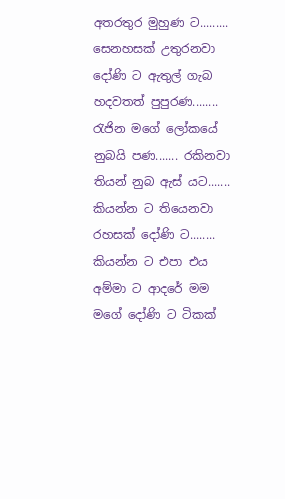අතරතුර මුහුණ ට......... සෙනහසක් උතුරනවා දෝණි ට ඇතුල් ගැබ හදවතත් පුපුරණ........ රැජින මගේ ලෝකයේ නුබයි පණ....... රකිනවා තියන් නුබ ඇස් යට....... කියන්න ට තියෙනවා රහසක් දෝණි ට........ කියන්න ට එපා එය අම්මා ට ආදරේ මම මගේ දෝණි ට ටිකක්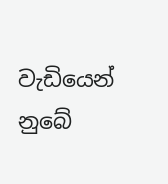වැඩියෙන් නුබේ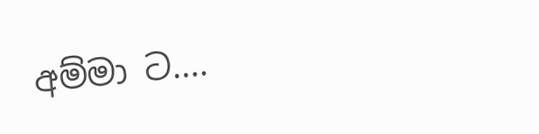අම්මා ට....